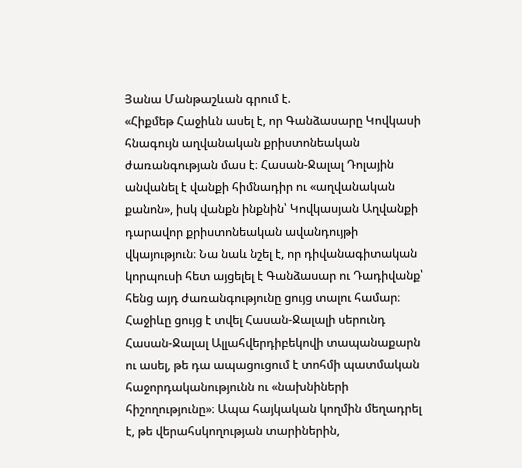Յանա Մանթաշևան գրում է.
«Հիքմեթ Հաջիևն ասել է, որ Գանձասարը Կովկասի հնագույն աղվանական քրիստոնեական ժառանգության մաս է։ Հասան-Ջալալ Դոլային անվանել է վանքի հիմնադիր ու «աղվանական քանոն», իսկ վանքն ինքնին՝ Կովկասյան Աղվանքի դարավոր քրիստոնեական ավանդույթի վկայություն։ Նա նաև նշել է, որ դիվանագիտական կորպուսի հետ այցելել է Գանձասար ու Դադիվանք՝ հենց այդ ժառանգությունը ցույց տալու համար։ Հաջիևը ցույց է տվել Հասան-Ջալալի սերունդ Հասան-Ջալալ Ալլահվերդիբեկովի տապանաքարն ու ասել, թե դա ապացուցում է տոհմի պատմական հաջորդականությունն ու «նախնիների հիշողությունը»։ Ապա հայկական կողմին մեղադրել է, թե վերահսկողության տարիներին,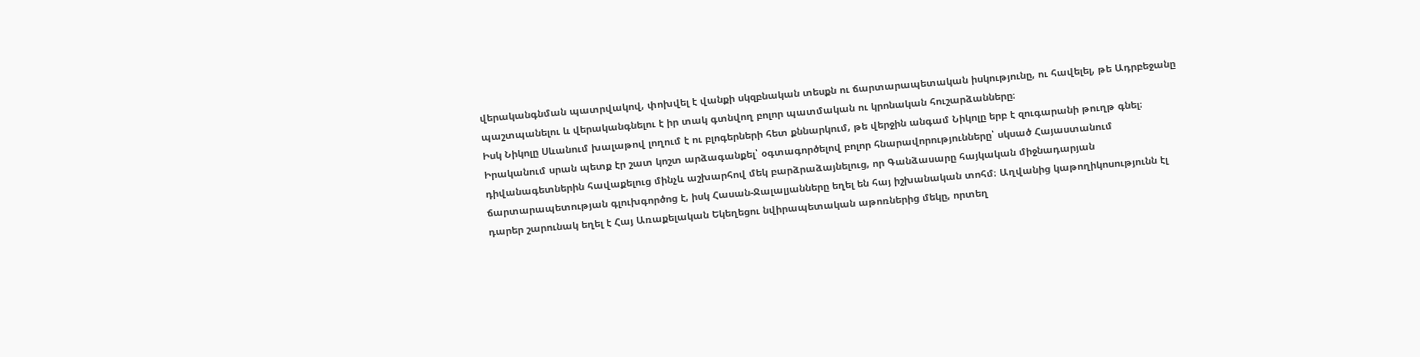վերականգնման պատրվակով, փոխվել է վանքի սկզբնական տեսքն ու ճարտարապետական իսկությունը, ու հավելել, թե Ադրբեջանը պաշտպանելու և վերականգնելու է իր տակ գտնվող բոլոր պատմական ու կրոնական հուշարձանները։
Իսկ Նիկոլը Սևանում խալաթով լողում է ու բլոգերների հետ քննարկում, թե վերջին անգամ Նիկոլը երբ է զուգարանի թուղթ գնել։
Իրականում սրան պետք էր շատ կոշտ արձագանքել՝ օգտագործելով բոլոր հնարավորությունները՝ սկսած Հայաստանում դիվանագետներին հավաքելուց մինչև աշխարհով մեկ բարձրաձայնելուց, որ Գանձասարը հայկական միջնադարյան ճարտարապետության գլուխգործոց է, իսկ Հասան-Ջալալյանները եղել են հայ իշխանական տոհմ։ Աղվանից կաթողիկոսությունն էլ դարեր շարունակ եղել է Հայ Առաքելական Եկեղեցու նվիրապետական աթոռներից մեկը, որտեղ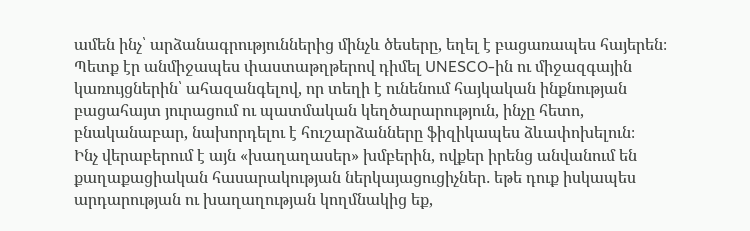ամեն ինչ՝ արձանագրություններից մինչև ծեսերը, եղել է բացառապես հայերեն։ Պետք էր անմիջապես փաստաթղթերով դիմել UNESCO-ին ու միջազգային կառույցներին՝ ահազանգելով, որ տեղի է ունենում հայկական ինքնության բացահայտ յուրացում ու պատմական կեղծարարություն, ինչը հետո, բնականաբար, նախորդելու է հուշարձանները ֆիզիկապես ձևափոխելուն։
Ինչ վերաբերում է այն «խաղաղասեր» խմբերին, ովքեր իրենց անվանում են քաղաքացիական հասարակության ներկայացուցիչներ․ եթե դուք իսկապես արդարության ու խաղաղության կողմնակից եք,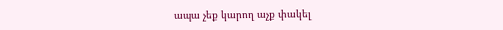ապա չեք կարող աչք փակել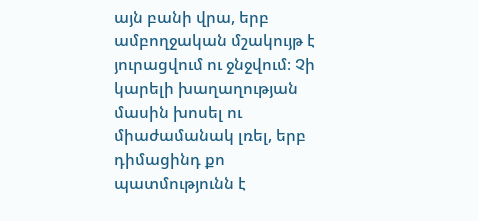այն բանի վրա, երբ ամբողջական մշակույթ է յուրացվում ու ջնջվում։ Չի կարելի խաղաղության մասին խոսել ու միաժամանակ լռել, երբ դիմացինդ քո պատմությունն է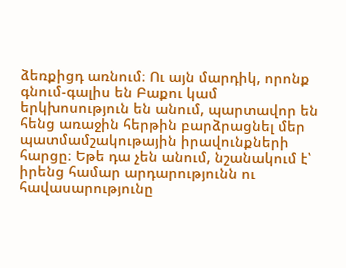ձեռքիցդ առնում։ Ու այն մարդիկ, որոնք գնում-գալիս են Բաքու կամ երկխոսություն են անում, պարտավոր են հենց առաջին հերթին բարձրացնել մեր պատմամշակութային իրավունքների հարցը։ Եթե դա չեն անում, նշանակում է՝ իրենց համար արդարությունն ու հավասարությունը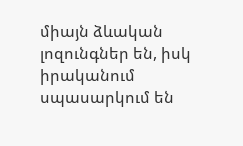միայն ձևական լոզունգներ են, իսկ իրականում սպասարկում են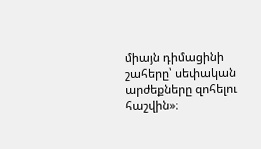միայն դիմացինի շահերը՝ սեփական արժեքները զոհելու հաշվին»։